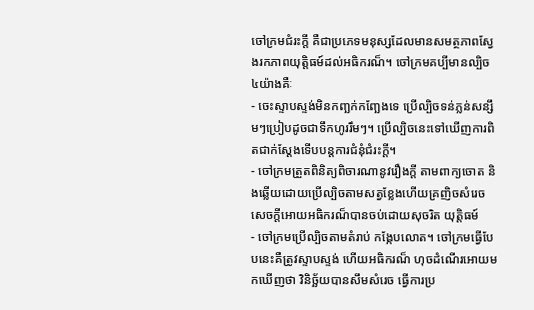ចៅក្រមជំរះក្តី គឺជាប្រភេទមនុស្សដែលមានសមត្ថភាពស្វែងរកភាពយុត្តិធម៍ដល់អធិករណ៏។ ចៅក្រមគប្បីមានល្បិច ៤យ៉ាងគឺៈ
- ចេះស្ទាបស្ទង់មិនកញ្ឆក់កញ្ឆែងទេ ប្រើល្បិចទន់ភ្លន់សន្សឹមៗប្រៀបដូចជាទឹកហូររឹមៗ។ ប្រើល្បិចនេះទៅឃើញការពិតជាក់ស្តែងទើបបន្តការជំនុំជំរះក្តី។
- ចៅក្រមត្រួតពិនិត្យពិចារណានូវរឿងក្តី តាមពាក្យចោត និងឆ្លើយដោយប្រើល្បិចតាមសត្វខ្លែងហើយគ្រញិចសំរេចសេចក្តីអោយអធិករណ៏បានចប់ដោយសុចរិត យុត្តិធម៍
- ចៅក្រមប្រើល្បិចតាមតំរាប់ កង្កែបលោត។ ចៅក្រមធ្វើបែបនេះគឺត្រូវស្ទាបស្ទង់ ហើយអធិករណ៏ ហុចដំណើរអោយមកឃើញថា វិនិច្ឆ័យបានសឹមសំរេច ធ្វើការប្រ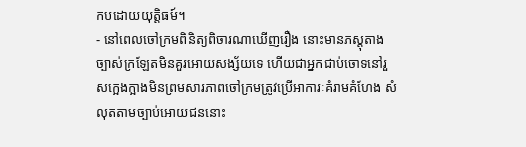កបដោយយុត្តិធម៍។
- នៅពេលចៅក្រមពិនិត្យពិចារណាឃើញរឿង នោះមានភស្តុតាងច្បាស់ក្រឡែតមិនគួរអោយសង្ស័យទេ ហើយជាអ្នកជាប់ចោទនៅរួសក្អេងក្អាងមិនព្រមសារភាពចៅក្រមត្រូវប្រើអាការៈគំរាមគំហែង សំលុតតាមច្បាប់អោយជននោះ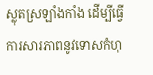ស្លុតស្រឡាំងកាំង ដើម្បីធ្វើការសារភាពនូវទោសកំហុ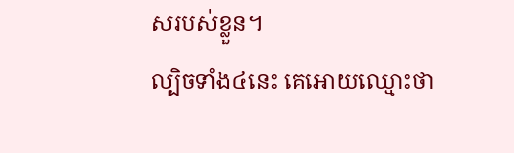សរបស់ខ្លួន។
ល្បិចទាំង៤នេះ គេអោយឈ្មោះថា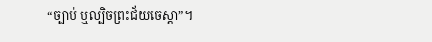“ច្បាប់ ឬល្បិចព្រះជ័យចេស្តា”។